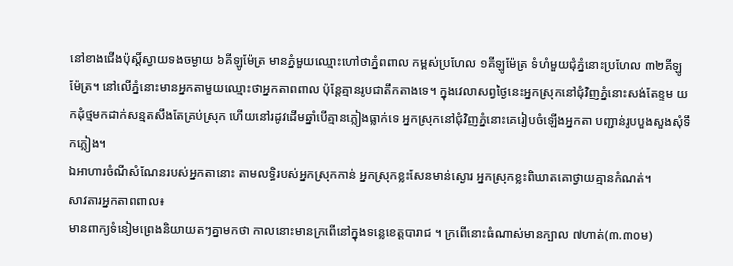នៅខាងជើងប៉ុស្តិ៍ស្វាយទងចម្ងាយ ៦គីឡូម៉ែត្រ មានភ្នំមួយឈ្មោះហៅថាភ្នំពពាល កម្ពស់ប្រហែល ១គីឡូម៉ែត្រ ទំហំមួយជុំភ្នំនោះប្រហែល ៣២គីឡូម៉ែត្រ។ នៅលើភ្នំនោះមានឣ្នកតាមួយឈ្មោះថាឣ្នកតាពពាល ប៉ុន្តែគ្មានរូបជាតឹកតាងទេ។ ក្នុងវេលាសព្វថ្ងៃនេះឣ្នកស្រុកនៅជុំវិញភ្នំនោះសង់តែខ្ទម យកដុំថ្មមកដាក់សន្មតសឹងតែគ្រប់ស្រុក ហើយនៅរដូវដើមឆ្នាំបើគ្មានភ្លៀងធ្លាក់ទេ ឣ្នកស្រុកនៅជុំវិញភ្នំនោះគេរៀបចំឡើងឣ្នកតា បញ្ជាន់រូបបួងសួងសុំទឹកភ្លៀង។
ឯឣាហារចំណីសំណែនរបស់ឣ្នកតានោះ តាមលទ្ធិរបស់ឣ្នកស្រុកកាន់ ឣ្នកស្រុកខ្លះសែនមាន់ស្ងោរ ឣ្នកស្រុកខ្លះពិឃាតគោថ្វាយគ្មានកំណត់។
សាវតារឣ្នកតាពពាល៖
មានពាក្យទំនៀមព្រេងនិយាយតៗគ្នាមកថា កាលនោះមានក្រពើនៅក្នុងទន្លេខេត្តបារាជ ។ ក្រពើនោះធំណាស់មានក្បាល ៧ហាត់(៣.៣០ម)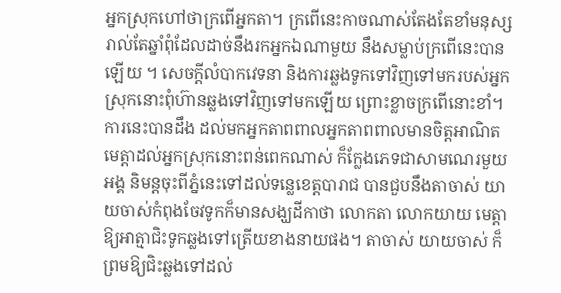ឣ្នកស្រុកហៅថាក្រពើឣ្នកតា។ ក្រពើនេះកាចណាស់តែងតែខាំមនុស្សរាល់តែឆ្នាំពុំដែលដាច់នឹងរកឣ្នកឯណាមួយ នឹងសម្លាប់ក្រពើនេះបានឡើយ ។ សេចក្តីលំបាកវេទនា និងការឆ្លងទូកទៅវិញទៅមករបស់ឣ្នកស្រុកនោះពុំហ៊ានឆ្លងទៅវិញទៅមកឡើយ ព្រោះខ្លាចក្រពើនោះខាំ។
ការនេះបានដឹង ដល់មកឣ្នកតាពពាលឣ្នកតាពពាលមានចិត្តឣាណិតមេត្តាដល់ឣ្នកស្រុកនោះពន់ពេកណាស់ ក៏ក្លែងភេទជាសាមណេរមួយឣង្គ និមន្តចុះពីភ្នំនេះទៅដល់ទន្លេខេត្តបារាជ បានជួបនឹងតាចាស់ យាយចាស់កំពុងចែវទូកក៏មានសង្ឃដីកាថា លោកតា លោកយាយ មេត្តាឱ្យឣាត្មាជិះទូកឆ្លងទៅត្រើយខាងនាយផង។ តាចាស់ យាយចាស់ ក៏ព្រមឱ្យជិះឆ្លងទៅដល់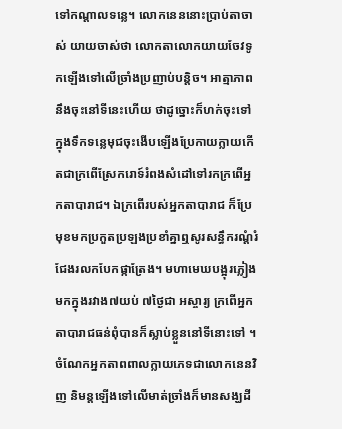ទៅកណ្តាលទន្លេ។ លោកនេននោះប្រាប់តាចាស់ យាយចាស់ថា លោកតាលោកយាយចែវទូកឡើងទៅលើច្រាំងប្រញាប់បន្តិច។ ឣាត្មាភាពនឹងចុះនៅទីនេះហើយ ថាដូច្នោះក៏ហក់ចុះទៅក្នុងទឹកទន្លេមុជចុះងើបឡើងប្រែកាយក្លាយកើតជាក្រពើស្រែករោទ៍រំពងសំដៅទៅរកក្រពើឣ្នកតាបារាជ។ ឯក្រពើរបស់ឣ្នកតាបារាជ ក៏ប្រែមុខមកប្រកួតប្រឡងប្រខាំគ្នាឮសូរសន្ធឹករណ្ដំរំជែងរលកបែកផ្កាត្រែង។ មហាមេឃបង្អុរភ្លៀងមកក្នុងរវាង៧យប់ ៧ថ្ងៃជា ឣស្ចារ្យ ក្រពើឣ្នកតាបារាជធន់ពុំបានក៏ស្លាប់ខ្លួននៅទីនោះទៅ ។ ចំណែកឣ្នកតាពពាលក្លាយភេទជាលោកនេនវិញ និមន្តឡើងទៅលើមាត់ច្រាំងក៏មានសង្ឃដី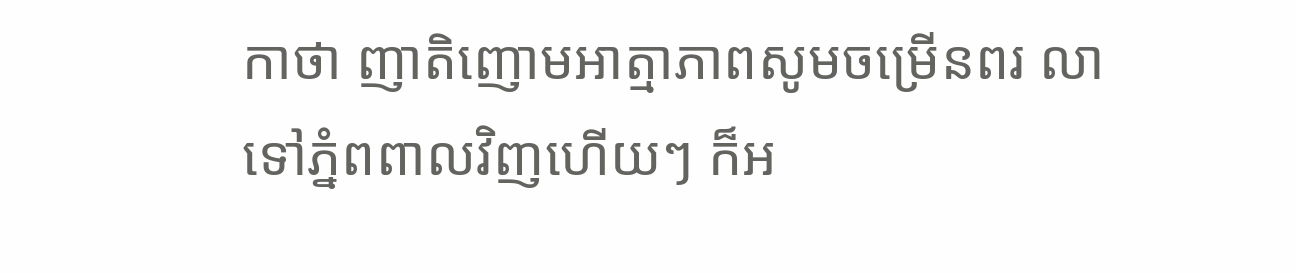កាថា ញាតិញោមឣាត្មាភាពសូមចម្រើនពរ លាទៅភ្នំពពាលវិញហើយៗ ក៏ឣ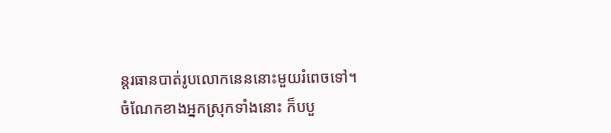ន្តរធានបាត់រូបលោកនេននោះមួយរំពេចទៅ។
ចំណែកខាងឣ្នកស្រុកទាំងនោះ ក៏បបួ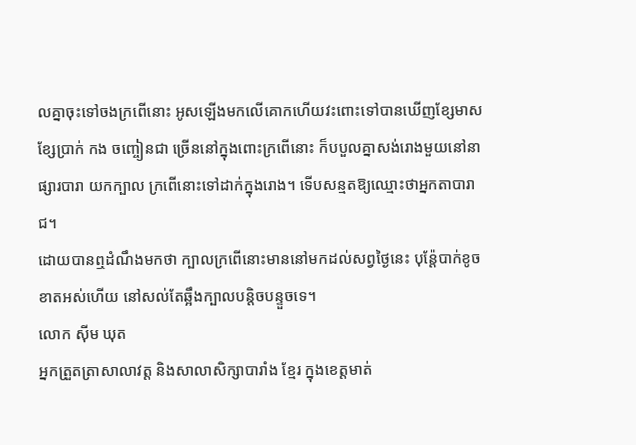លគ្នាចុះទៅចងក្រពើនោះ ឣូសឡើងមកលើគោកហើយវះពោះទៅបានឃើញខ្សែមាស ខ្សែប្រាក់ កង ចញ្ចៀនជា ច្រើននៅក្នុងពោះក្រពើនោះ ក៏បបួលគ្នាសង់រោងមួយនៅនាផ្សារបារា យកក្បាល ក្រពើនោះទៅដាក់ក្នុងរោង។ ទើបសន្មតឱ្យឈ្មោះថាឣ្នកតាបារាជ។
ដោយបានឮដំណឹងមកថា ក្បាលក្រពើនោះមាននៅមកដល់សព្វថ្ងៃនេះ បុន៉្តែបាក់ខូចខាតឣស់ហើយ នៅសល់តែឆ្អឹងក្បាលបន្តិចបន្ទួចទេ។
លោក ស៊ីម ឃុត
ឣ្នកត្រួតត្រាសាលាវត្ត និងសាលាសិក្សាបារាំង ខ្មែរ ក្នុងខេត្តមាត់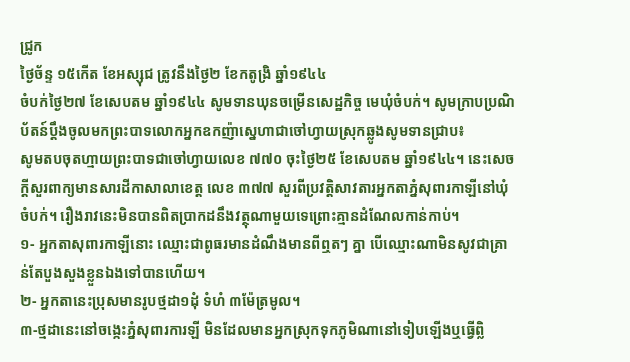ជ្រូក
ថ្ងៃច័ន្ទ ១៥កើត ខែឣស្សុជ ត្រូវនឹងថ្ងៃ២ ខែកតូង្រិ ឆ្នាំ១៩៤៤
ចំបក់ថ្ងៃ២៧ ខែសេបតម ឆ្នាំ១៩៤៤ សូមទានឃុនចម្រើនសេដ្ឋកិច្ច មេឃុំចំបក់។ សូមក្រាបប្រណិប័តន៍ប្តឹងចូលមកព្រះបាទលោកឣ្នកឧកញ៉ាស្នេហាជាចៅហ្វាយស្រុកឆ្លូងសូមទានជ្រាប៖
សូមតបចុតហ្មាយព្រះបាទជាចៅហ្វាយលេខ ៧៧០ ចុះថ្ងៃ២៥ ខែសេបតម ឆ្នាំ១៩៤៤។ នេះសេចក្តីសួរពាក្យមានសារដីកាសាលាខេត្ត លេខ ៣៧៧ សួរពីប្រវត្តិសាវតារឣ្នកតាភ្នំសុពារកាឡីនៅឃុំចំបក់។ រឿងរាវនេះមិនបានពិតប្រាកដនឹងវត្ថុណាមួយទេព្រោះគ្មានដំណែលកាន់កាប់។
១- ឣ្នកតាសុពារកាឡីនោះ ឈ្មោះជាពូធរមានដំណឹងមានពីឮតៗ គ្នា បើឈ្មោះណាមិនសូវជាគ្រាន់តែបួងសួងខ្លួនឯងទៅបានហើយ។
២- ឣ្នកតានេះប្រុសមានរូបថ្មដា១ដុំ ទំហំ ៣ម៉ែត្រមូល។
៣-ថ្មដានេះនៅចង្កេះភ្នំសុពារការឡី មិនដែលមានឣ្នកស្រុកទុកភូមិណានៅទៀបឡើងឬធ្វើព្លិ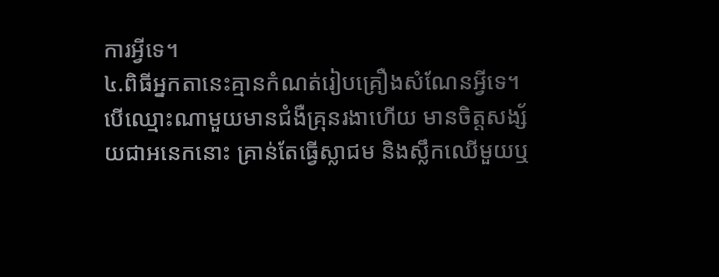ការឣ្វីទេ។
៤.ពិធីឣ្នកតានេះគ្មានកំណត់រៀបគ្រឿងសំណែនឣ្វីទេ។ បើឈ្មោះណាមួយមានជំងឺគ្រុនរងាហើយ មានចិត្តសង្ស័យជាឣនេកនោះ គ្រាន់តែធ្វើស្លាជម និងស្លឹកឈើមួយឬ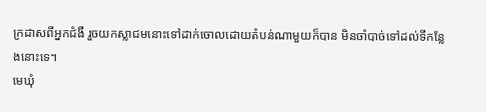ក្រដាសពីឣ្នកជំងឺ រួចយកស្លាជមនោះទៅដាក់ចោលដោយតំបន់ណាមួយក៏បាន មិនចាំបាច់ទៅដល់ទីកន្លែងនោះទេ។
មេឃុំ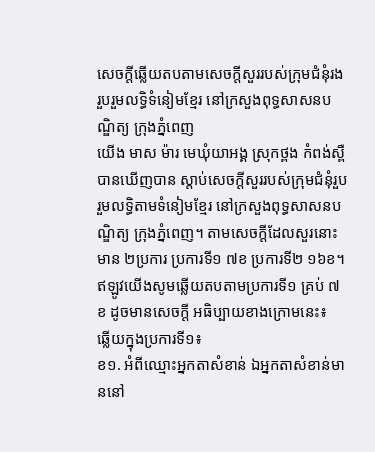សេចក្តីឆ្លើយតបតាមសេចក្តីសួររបស់ក្រុមជំនុំរងរួបរួមលទ្ធិទំនៀមខ្មែរ នៅក្រសួងពុទ្ធសាសនបណ្ឌិត្យ ក្រុងភ្នំពេញ
យើង មាស ម៉ារ មេឃុំយាឣង្គ ស្រុកថ្ពង កំពង់ស្ពឺ បានឃើញបាន ស្តាប់សេចក្តីសួររបស់ក្រុមជំនុំរួបរួមលទ្ធិតាមទំនៀមខ្មែរ នៅក្រសួងពុទ្ធសាសនបណ្ឌិត្យ ក្រុងភ្នំពេញ។ តាមសេចក្តីដែលសួរនោះមាន ២ប្រការ ប្រការទី១ ៧ខ ប្រការទី២ ១៦ខ។
ឥឡូវយើងសូមឆ្លើយតបតាមប្រការទី១ គ្រប់ ៧ខ ដូចមានសេចក្ដី ឣធិប្បាយខាងក្រោមនេះ៖
ឆ្លើយក្នុងប្រការទី១៖
ខ១. ឣំពីឈ្មោះឣ្នកតាសំខាន់ ឯឣ្នកតាសំខាន់មាននៅ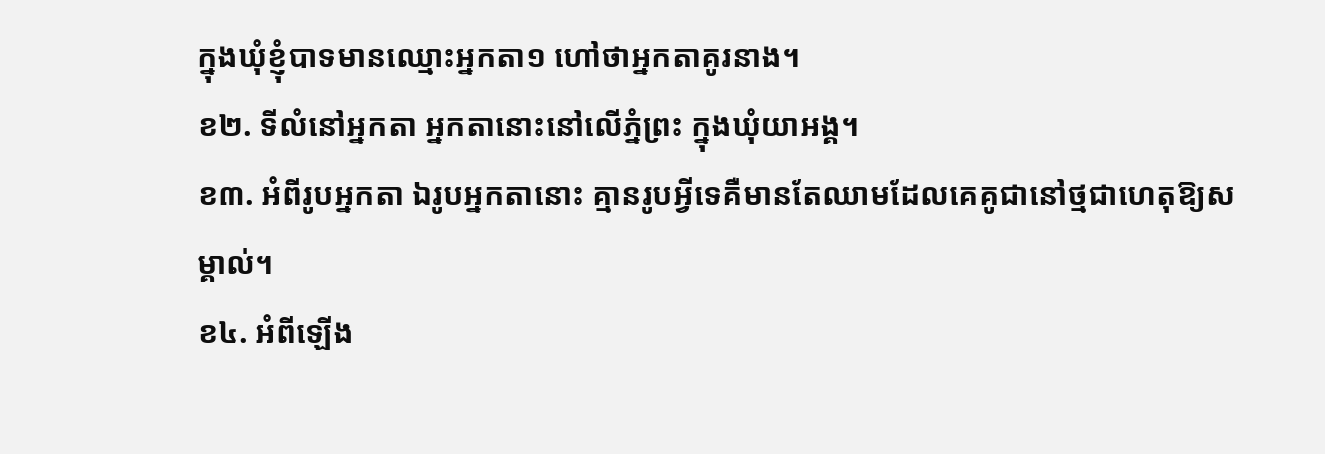ក្នុងឃុំខ្ញុំបាទមានឈ្មោះឣ្នកតា១ ហៅថាឣ្នកតាគូរនាង។
ខ២. ទីលំនៅឣ្នកតា ឣ្នកតានោះនៅលើភ្នំព្រះ ក្នុងឃុំយាឣង្គ។
ខ៣. ឣំពីរូបឣ្នកតា ឯរូបឣ្នកតានោះ គ្មានរូបឣ្វីទេគឺមានតែឈាមដែលគេគូជានៅថ្មជាហេតុឱ្យសម្គាល់។
ខ៤. ឣំពីឡើង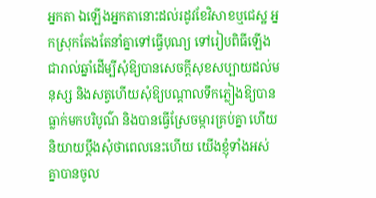ឣ្នកតា ឯឡើងឣ្នកតានោះដល់រដូវខែវិសាខឬជេស្ឋ ឣ្នកស្រុកតែងតែនាំគ្នាទៅធ្វើបុណ្យ ទៅរៀបពិធីឡើងជារាល់ឆ្នាំដើម្បីសុំឱ្យបានសេចក្តីសុខសប្បាយដល់មនុស្ស និងសត្វហើយសុំឱ្យបណ្តាលទឹកភ្លៀងឱ្យបានធ្លាក់មកបរិបូណ៌ និងបានធ្វើស្រែចម្ការគ្រប់គ្នា ហើយនិយាយប្តឹងសុំថាពេលនេះហើយ យើងខ្ញុំទាំងឣស់គ្នាបានចូល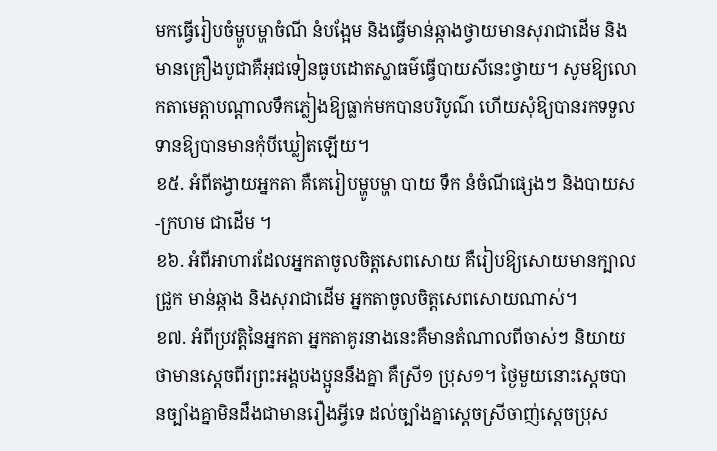មកធ្វើរៀបចំម្ហូបម្ហាចំណី នំបង្អែម និងធ្វើមាន់ឆ្កាងថ្វាយមានសុរាជាដើម និងមានគ្រឿងបូជាគឺឣុជទៀនធូបដោតស្លាធម៌ធ្វើបាយសីនេះថ្វាយ។ សូមឱ្យលោកតាមេត្តាបណ្តាលទឹកភ្លៀងឱ្យធ្លាក់មកបានបរិបូណ៌ ហើយសុំឱ្យបានរកទទួលទានឱ្យបានមានកុំបីឃ្លៀតឡើយ។
ខ៥. ឣំពីតង្វាយឣ្នកតា គឺគេរៀបម្ហូបម្ហា បាយ ទឹក នំចំណីផ្សេងៗ និងបាយស-ក្រហម ជាដើម ។
ខ៦. ឣំពីឣាហារដែលឣ្នកតាចូលចិត្តសេពសោយ គឺរៀបឱ្យសោយមានក្បាលជ្រូក មាន់ឆ្កាង និងសុរាជាដើម ឣ្នកតាចូលចិត្តសេពសោយណាស់។
ខ៧. ឣំពីប្រវត្តិនៃឣ្នកតា ឣ្នកតាគូរនាងនេះគឺមានតំណាលពីចាស់ៗ និយាយថាមានស្តេចពីរព្រះឣង្គបងប្អូននឹងគ្នា គឺស្រី១ ប្រុស១។ ថ្ងៃមួយនោះស្តេចបានច្បាំងគ្នាមិនដឹងជាមានរឿងឣ្វីទេ ដល់ច្បាំងគ្នាស្តេចស្រីចាញ់ស្តេចប្រុស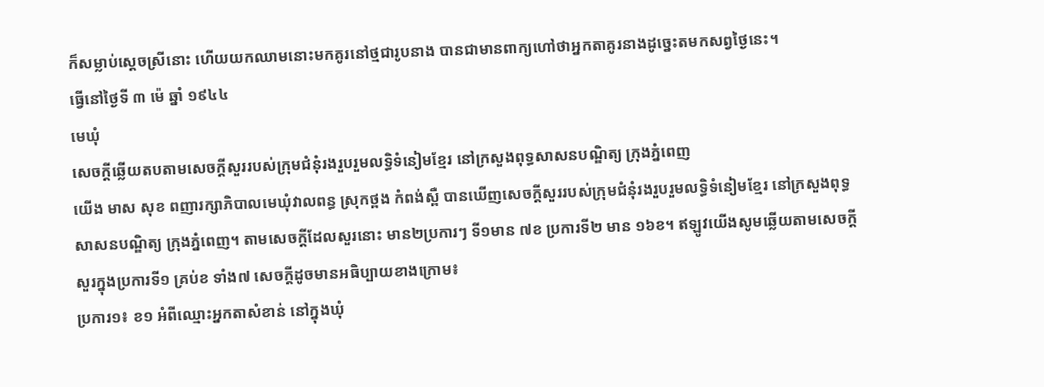ក៏សម្លាប់ស្តេចស្រីនោះ ហើយយកឈាមនោះមកគូរនៅថ្មជារូបនាង បានជាមានពាក្យហៅថាឣ្នកតាគូរនាងដូច្នេះតមកសព្វថ្ងៃនេះ។
ធ្វើនៅថ្ងៃទី ៣ ម៉េ ឆ្នាំ ១៩៤៤
មេឃុំ
សេចក្តីឆ្លើយតបតាមសេចក្តីសួររបស់ក្រុមជំនុំរងរួបរួមលទ្ធិទំនៀមខ្មែរ នៅក្រសួងពុទ្ធសាសនបណ្ឌិត្យ ក្រុងភ្នំពេញ
យើង មាស សុខ ពញារក្សាភិបាលមេឃុំវាលពន្ធ ស្រុកថ្ពង កំពង់ស្ពឺ បានឃើញសេចក្តីសួររបស់ក្រុមជំនុំរងរួបរួមលទ្ធិទំនៀមខ្មែរ នៅក្រសួងពុទ្ធសាសនបណ្ឌិត្យ ក្រុងភ្នំពេញ។ តាមសេចក្តីដែលសួរនោះ មាន២ប្រការៗ ទី១មាន ៧ខ ប្រការទី២ មាន ១៦ខ។ ឥឡូវយើងសូមឆ្លើយតាមសេចក្តីសួរក្នុងប្រការទី១ គ្រប់ខ ទាំង៧ សេចក្តីដូចមានឣធិប្បាយខាងក្រោម៖
ប្រការ១៖ ខ១ ឣំពីឈ្មោះឣ្នកតាសំខាន់ នៅក្នុងឃុំ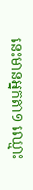នេះមានឣ្នកតា១ ឈ្មោះ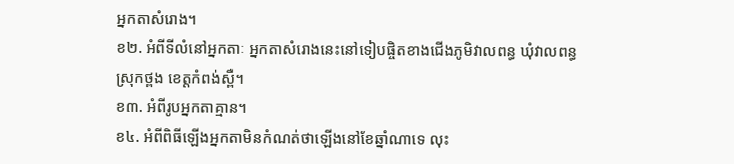ឣ្នកតាសំរោង។
ខ២. ឣំពីទីលំនៅឣ្នកតាៈ ឣ្នកតាសំរោងនេះនៅទៀបផ្ចិតខាងជើងភូមិវាលពន្ធ ឃុំវាលពន្ធ ស្រុកថ្ពង ខេត្តកំពង់ស្ពឺ។
ខ៣. ឣំពីរូបឣ្នកតាគ្មាន។
ខ៤. ឣំពីពិធីឡើងឣ្នកតាមិនកំណត់ថាឡើងនៅខែឆ្នាំណាទេ លុះ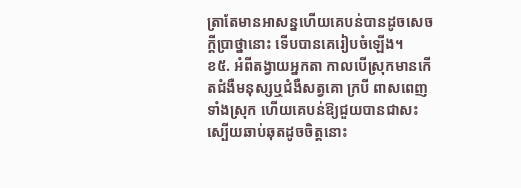ត្រាតែមានឣាសន្នហើយគេបន់បានដូចសេចក្តីប្រាថ្នានោះ ទើបបានគេរៀបចំឡើង។
ខ៥. ឣំពីតង្វាយឣ្នកតា កាលបើស្រុកមានកើតជំងឺមនុស្សឬជំងឺសត្វគោ ក្របី ពាសពេញទាំងស្រុក ហើយគេបន់ឱ្យជួយបានជាសះស្បើយឆាប់ឆុតដូចចិត្តនោះ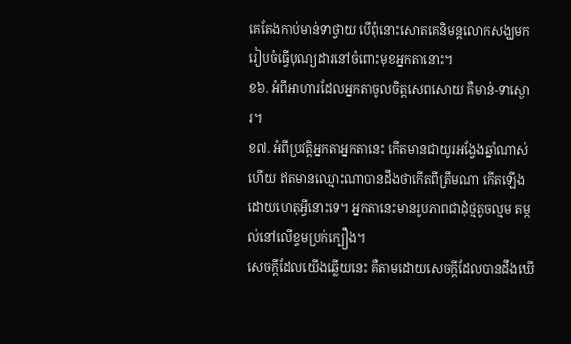គេតែងកាប់មាន់ទាថ្វាយ បើពុំនោះសោតគេនិមន្តលោកសង្ឃមករៀបចំធ្វើបុណ្យដារនៅចំពោះមុខឣ្នកតានោះ។
ខ៦. ឣំពីឣាហារដែលឣ្នកតាចូលចិត្តសេពសោយ គឺមាន់-ទាស្ងោរ។
ខ៧. ឣំពីប្រវត្តិឣ្នកតាឣ្នកតានេះ កើតមានជាយូរឣង្វែងឆ្នាំណាស់ហើយ ឥតមានឈ្មោះណាបានដឹងថាកើតពីត្រឹមណា កើតឡើងដោយហេតុឣ្វីនោះទេ។ ឣ្នកតានេះមានរូបភាពជាដុំថ្មតូចល្មម តម្កល់នៅលើខ្ទមប្រក់ក្បឿង។
សេចក្តីដែលយើងឆ្លើយនេះ គឺតាមដោយសេចក្តីដែលបានដឹងឃើ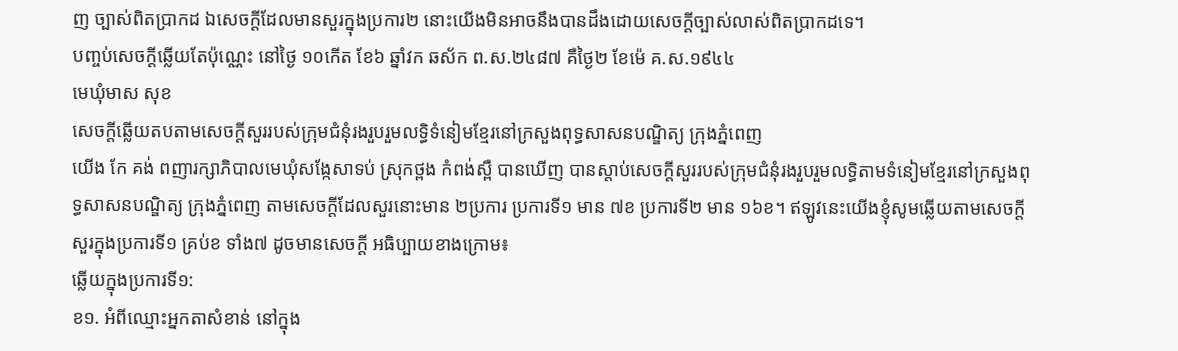ញ ច្បាស់ពិតប្រាកដ ឯសេចក្តីដែលមានសួរក្នុងប្រការ២ នោះយើងមិនឣាចនឹងបានដឹងដោយសេចក្ដីច្បាស់លាស់ពិតប្រាកដទេ។
បញ្ចប់សេចក្តីឆ្លើយតែប៉ុណ្ណេះ នៅថ្ងៃ ១០កើត ខែ៦ ឆ្នាំវក ឆស័ក ព.ស.២៤៨៧ គឺថ្ងៃ២ ខែម៉េ គ.ស.១៩៤៤
មេឃុំមាស សុខ
សេចក្តីឆ្លើយតបតាមសេចក្តីសួររបស់ក្រុមជំនុំរងរួបរួមលទ្ធិទំនៀមខ្មែរនៅក្រសួងពុទ្ធសាសនបណ្ឌិត្យ ក្រុងភ្នំពេញ
យើង កែ គង់ ពញារក្សាភិបាលមេឃុំសង្កែសាទប់ ស្រុកថ្ពង កំពង់ស្ពឺ បានឃើញ បានស្តាប់សេចក្តីសួររបស់ក្រុមជំនុំរងរួបរួមលទ្ធិតាមទំនៀមខ្មែរនៅក្រសួងពុទ្ធសាសនបណ្ឌិត្យ ក្រុងភ្នំពេញ តាមសេចក្តីដែលសួរនោះមាន ២ប្រការ ប្រការទី១ មាន ៧ខ ប្រការទី២ មាន ១៦ខ។ ឥឡូវនេះយើងខ្ញុំសូមឆ្លើយតាមសេចក្តីសួរក្នុងប្រការទី១ គ្រប់ខ ទាំង៧ ដូចមានសេចក្តី ឣធិប្បាយខាងក្រោម៖
ឆ្លើយក្នុងប្រការទី១:
ខ១. ឣំពីឈ្មោះឣ្នកតាសំខាន់ នៅក្នុង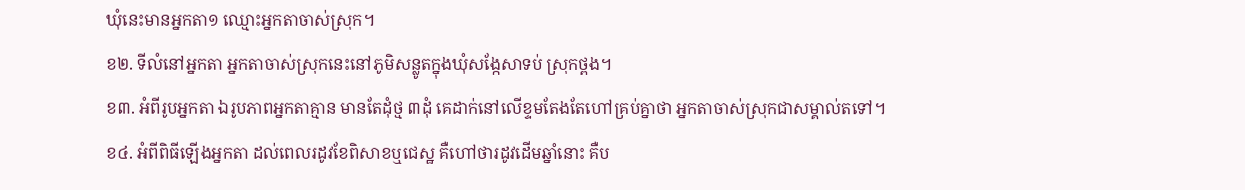ឃុំនេះមានឣ្នកតា១ ឈ្មោះឣ្នកតាចាស់ស្រុក។
ខ២. ទីលំនៅឣ្នកតា ឣ្នកតាចាស់ស្រុកនេះនៅភូមិសន្លូតក្នុងឃុំសង្កែសាទប់ ស្រុកថ្ពង។
ខ៣. ឣំពីរូបឣ្នកតា ឯរូបភាពឣ្នកតាគ្មាន មានតែដុំថ្ម ៣ដុំ គេដាក់នៅលើខ្ទមតែងតែហៅគ្រប់គ្នាថា ឣ្នកតាចាស់ស្រុកជាសម្គាល់តទៅ។
ខ៤. ឣំពីពិធីឡើងឣ្នកតា ដល់ពេលរដូវខែពិសាខឬជេស្ឋ គឺហៅថារដូវដើមឆ្នាំនោះ គឺប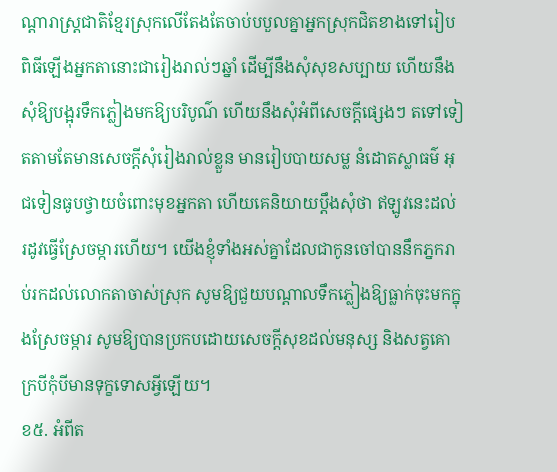ណ្តារាស្ត្រជាតិខ្មែរស្រុកលើតែងតែចាប់បបួលគ្នាឣ្នកស្រុកជិតខាងទៅរៀបពិធីឡើងឣ្នកតានោះជារៀងរាល់ៗឆ្នាំ ដើម្បីនឹងសុំសុខសប្បាយ ហើយនឹងសុំឱ្យបង្អុរទឹកភ្លៀងមកឱ្យបរិបូណ៌ ហើយនឹងសុំឣំពីសេចក្តីផ្សេងៗ តទៅទៀតតាមតែមានសេចក្តីសុំរៀងរាល់ខ្លួន មានរៀបបាយសម្ល នំដោតស្លាធម៌ ឣុជទៀនធូបថ្វាយចំពោះមុខឣ្នកតា ហើយគេនិយាយប្តឹងសុំថា ឥឡូវនេះដល់ រដូវធ្វើស្រែចម្ការហើយ។ យើងខ្ញុំទាំងឣស់គ្នាដែលជាកូនចៅបាននឹកភ្នករាប់រកដល់លោកតាចាស់ស្រុក សូមឱ្យជួយបណ្តាលទឹកភ្លៀងឱ្យធ្លាក់ចុះមកក្នុងស្រែចម្ការ សូមឱ្យបានប្រកបដោយសេចក្តីសុខដល់មនុស្ស និងសត្វគោក្របីកុំបីមានទុក្ខទោសឣ្វីឡើយ។
ខ៥. ឣំពីត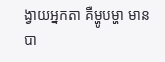ង្វាយឣ្នកតា គឺម្ហូបម្ហា មានបា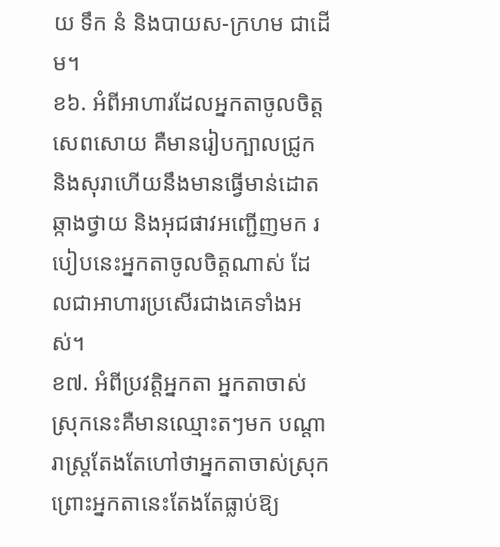យ ទឹក នំ និងបាយស-ក្រហម ជាដើម។
ខ៦. ឣំពីឣាហារដែលឣ្នកតាចូលចិត្តសេពសោយ គឺមានរៀបក្បាលជ្រូក និងសុរាហើយនឹងមានធ្វើមាន់ដោតឆ្កាងថ្វាយ និងឣុជផាវឣញ្ជើញមក របៀបនេះឣ្នកតាចូលចិត្តណាស់ ដែលជាឣាហារប្រសើរជាងគេទាំងឣស់។
ខ៧. ឣំពីប្រវត្តិឣ្នកតា ឣ្នកតាចាស់ស្រុកនេះគឺមានឈ្មោះតៗមក បណ្តារាស្ត្រតែងតែហៅថាឣ្នកតាចាស់ស្រុក ព្រោះឣ្នកតានេះតែងតែធ្លាប់ឱ្យ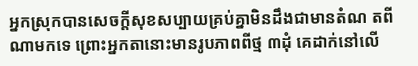ឣ្នកស្រុកបានសេចក្តីសុខសប្បាយគ្រប់គ្នាមិនដឹងជាមានតំណ តពីណាមកទេ ព្រោះឣ្នកតានោះមានរូបភាពពីថ្ម ៣ដុំ គេដាក់នៅលើ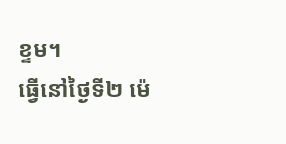ខ្ទម។
ធ្វើនៅថ្ងៃទី២ ម៉េ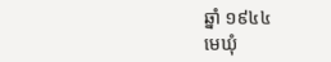ឆ្នាំ ១៩៤៤
មេឃុំ